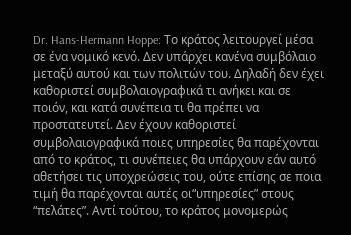Dr. Hans-Hermann Hoppe: Το κράτος λειτουργεί μέσα σε ένα νομικό κενό. Δεν υπάρχει κανένα συμβόλαιο μεταξύ αυτού και των πολιτών του. Δηλαδή δεν έχει καθοριστεί συμβολαιογραφικά τι ανήκει και σε ποιόν, και κατά συνέπεια τι θα πρέπει να προστατευτεί. Δεν έχουν καθοριστεί συμβολαιογραφικά ποιες υπηρεσίες θα παρέχονται από το κράτος, τι συνέπειες θα υπάρχουν εάν αυτό αθετήσει τις υποχρεώσεις του, ούτε επίσης σε ποια τιμή θα παρέχονται αυτές οι“υπηρεσίες” στους “πελάτες”. Αντί τούτου, το κράτος μονομερώς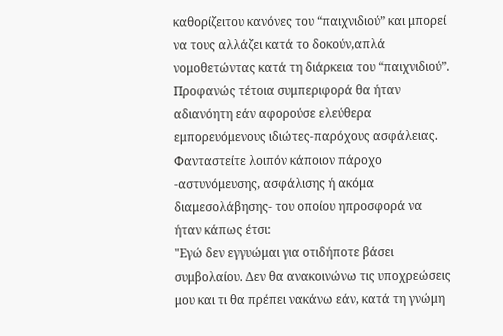καθορίζειτου κανόνες του “παιχνιδιού” και μπορεί να τους αλλάζει κατά το δοκούν,απλά νομοθετώντας κατά τη διάρκεια του “παιχνιδιού”. Προφανώς τέτοια συμπεριφορά θα ήταν αδιανόητη εάν αφορούσε ελεύθερα εμπορευόμενους ιδιώτες-παρόχους ασφάλειας. Φανταστείτε λοιπόν κάποιον πάροχο -αστυνόμευσης, ασφάλισης ή ακόμα διαμεσολάβησης- του οποίου ηπροσφορά να ήταν κάπως έτσι:
"Εγώ δεν εγγυώμαι για οτιδήποτε βάσει συμβολαίου. Δεν θα ανακοινώνω τις υποχρεώσεις μου και τι θα πρέπει νακάνω εάν, κατά τη γνώμη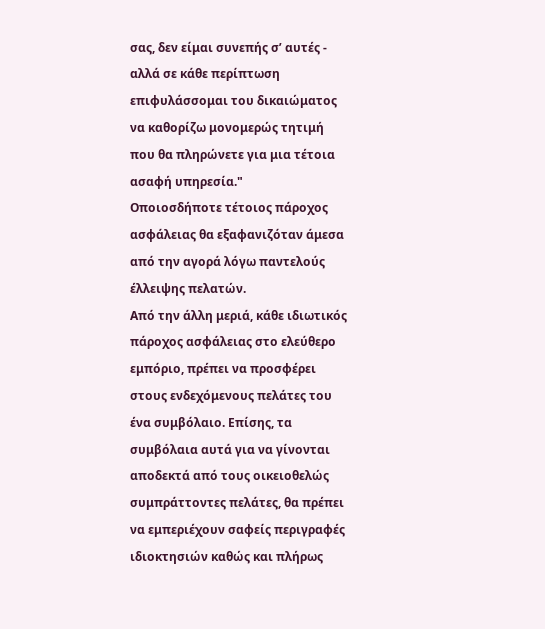σας, δεν είμαι συνεπής σ’ αυτές - αλλά σε κάθε περίπτωση επιφυλάσσομαι του δικαιώματος να καθορίζω μονομερώς τητιμή που θα πληρώνετε για μια τέτοια ασαφή υπηρεσία."
Οποιοσδήποτε τέτοιος πάροχος ασφάλειας θα εξαφανιζόταν άμεσα από την αγορά λόγω παντελούς έλλειψης πελατών.
Από την άλλη μεριά, κάθε ιδιωτικός πάροχος ασφάλειας στο ελεύθερο εμπόριο, πρέπει να προσφέρει στους ενδεχόμενους πελάτες του ένα συμβόλαιο. Επίσης, τα συμβόλαια αυτά για να γίνονται αποδεκτά από τους οικειοθελώς συμπράττοντες πελάτες, θα πρέπει να εμπεριέχουν σαφείς περιγραφές ιδιοκτησιών καθώς και πλήρως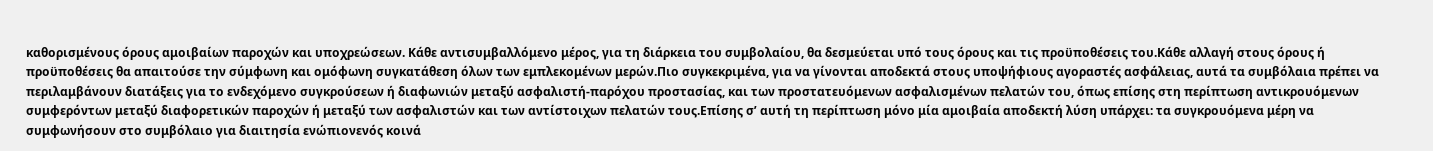καθορισμένους όρους αμοιβαίων παροχών και υποχρεώσεων. Κάθε αντισυμβαλλόμενο μέρος, για τη διάρκεια του συμβολαίου, θα δεσμεύεται υπό τους όρους και τις προϋποθέσεις του.Κάθε αλλαγή στους όρους ή προϋποθέσεις θα απαιτούσε την σύμφωνη και ομόφωνη συγκατάθεση όλων των εμπλεκομένων μερών.Πιο συγκεκριμένα, για να γίνονται αποδεκτά στους υποψήφιους αγοραστές ασφάλειας, αυτά τα συμβόλαια πρέπει να περιλαμβάνουν διατάξεις για το ενδεχόμενο συγκρούσεων ή διαφωνιών μεταξύ ασφαλιστή-παρόχου προστασίας, και των προστατευόμενων ασφαλισμένων πελατών του, όπως επίσης στη περίπτωση αντικρουόμενων συμφερόντων μεταξύ διαφορετικών παροχών ή μεταξύ των ασφαλιστών και των αντίστοιχων πελατών τους.Επίσης σ’ αυτή τη περίπτωση μόνο μία αμοιβαία αποδεκτή λύση υπάρχει: τα συγκρουόμενα μέρη να συμφωνήσουν στο συμβόλαιο για διαιτησία ενώπιονενός κοινά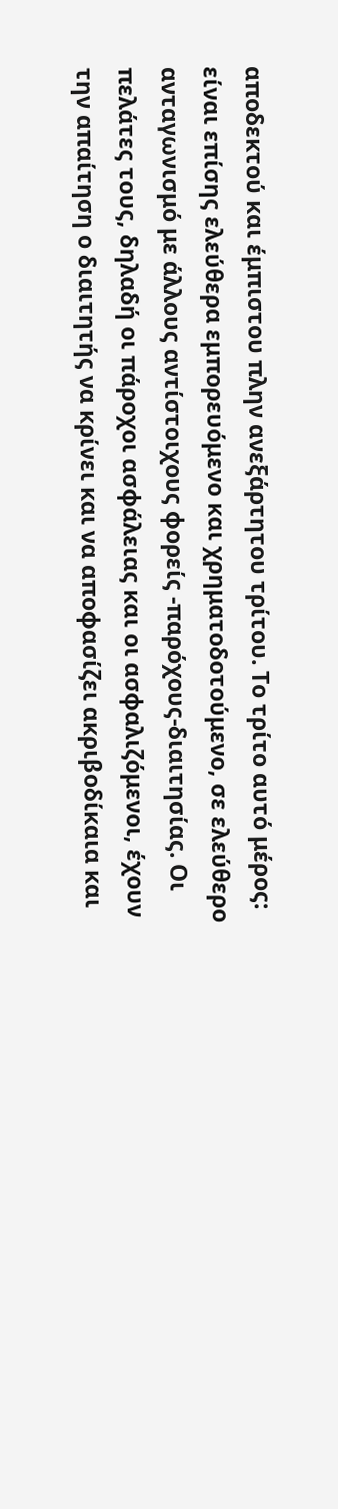αποδεκτού και έμπιστου πλην ανεξάρτητου τρίτου. Το τρίτο αυτό μέρος: είναι επίσης ελεύθερα εμπορευόμενο και χρηματοδοτούμενο, σε ελεύθερο ανταγωνισμό με άλλους αντίστοιχους φορείς -παρόχους-διαιτησίας. Οι πελάτες τους, δηλαδή οι πάροχοι ασφάλειας και οι ασφαλιζόμενοι, έχουν την απαίτηση ο διαιτητής να κρίνει και να αποφασίζει ακριβοδίκαια και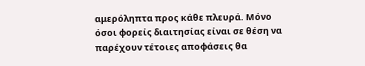αμερόληπτα προς κάθε πλευρά. Μόνο όσοι φορείς διαιτησίας είναι σε θέση να παρέχουν τέτοιες αποφάσεις θα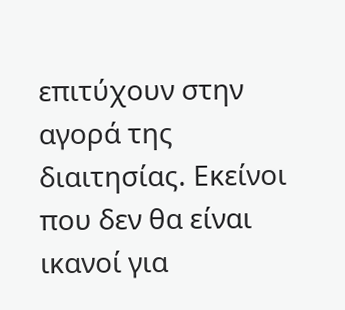επιτύχουν στην αγορά της διαιτησίας. Εκείνοι που δεν θα είναι ικανοί για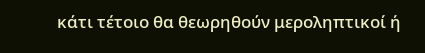κάτι τέτοιο θα θεωρηθούν μεροληπτικοί ή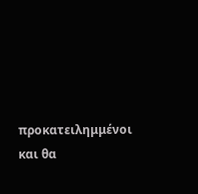προκατειλημμένοι και θα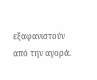εξαφανιστούν από την αγορά.